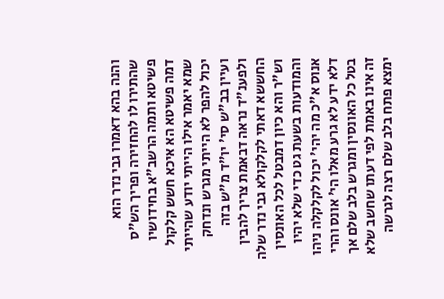והנה בהא דאמרו גבי נדר הוא שהתירו לו להחזירה ופריך הש"ס פשיטא ותמה הרשב"א בחידושיו דמה פשיטא הא איכא חשש קלקול שמא יאמר אילו הייתי יודע שהייתי יכול להפר לא הייתי מגרש ונדחק ועיין בב"ש סי' יו"ד מ"ש בזה ולפענ"ד נראה דבאמת צריך להבין החששא דאתי לקלקולא גבי נדר שלה וש"ר והא כיון דמבטל לכל האונסין והמודעות בשעת גט כדי שלא יהיו אנוס א"כ מה יהי' יכול לקלקלה ניהו דלא ידע לא גרע מאלו הי' אונס והרי בטל כל האונסין ומגרש בלב שלם אך זה אינו באמת לפי דעתו שחשב שלא ימצא פתח בלב שלם רצה לגרשה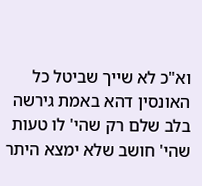וא"כ לא שייך שביטל כל האונסין דהא באמת גירשה בלב שלם רק שהי' לו טעות שהי' חושב שלא ימצא היתר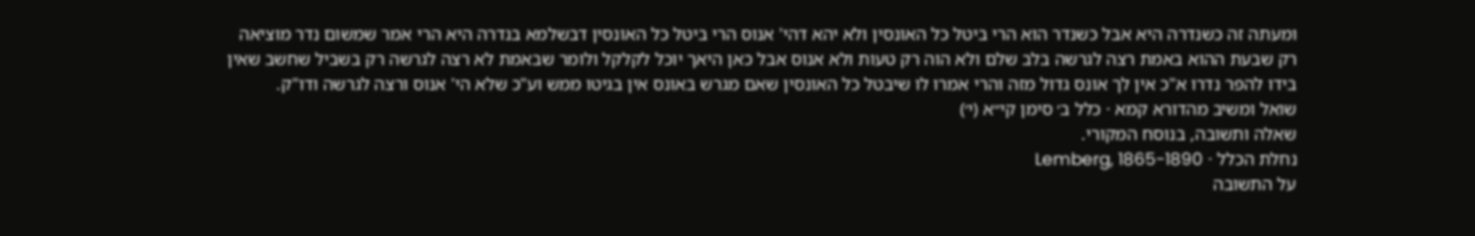ומעתה זה כשנדרה היא אבל כשנדר הוא הרי ביטל כל האונסין ולא יהא דהי' אנוס הרי ביטל כל האונסין דבשלמא בנדרה היא הרי אמר שמשום נדר מוציאה רק שבעת ההוא באמת רצה לגרשה בלב שלם ולא הוה רק טעות ולא אנוס אבל כאן היאך יוכל לקלקל ולומר שבאמת לא רצה לגרשה רק בשביל שחשב שאין בידו להפר נדרו א"כ אין לך אונס גדול מזה והרי אמרו לו שיבטל כל האונסין שאם מגרש באונס אין בגיטו ממש וע"כ שלא הי' אנוס ורצה לגרשה ודו"ק.
שואל ומשיב מהדורא קמא · כלל ב׳ סימן קי״א (י׳)
שאלה ותשובה, בנוסח המקורי.
נחלת הכלל · Lemberg, 1865-1890
על התשובה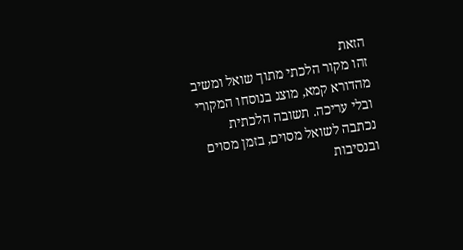הזאת
זהו מקור הלכתי מתוך שואל ומשיב מהדורא קמא, מוצג בנוסחו המקורי ובלי עריכה. תשובה הלכתית נכתבה לשואל מסוים, בזמן מסוים ובנסיבות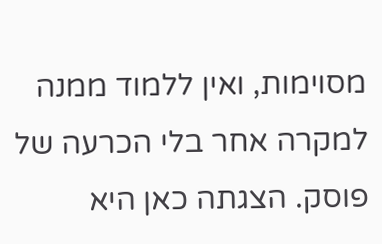מסוימות, ואין ללמוד ממנה למקרה אחר בלי הכרעה של פוסק. הצגתה כאן היא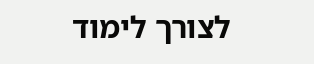לצורך לימוד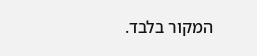המקור בלבד.